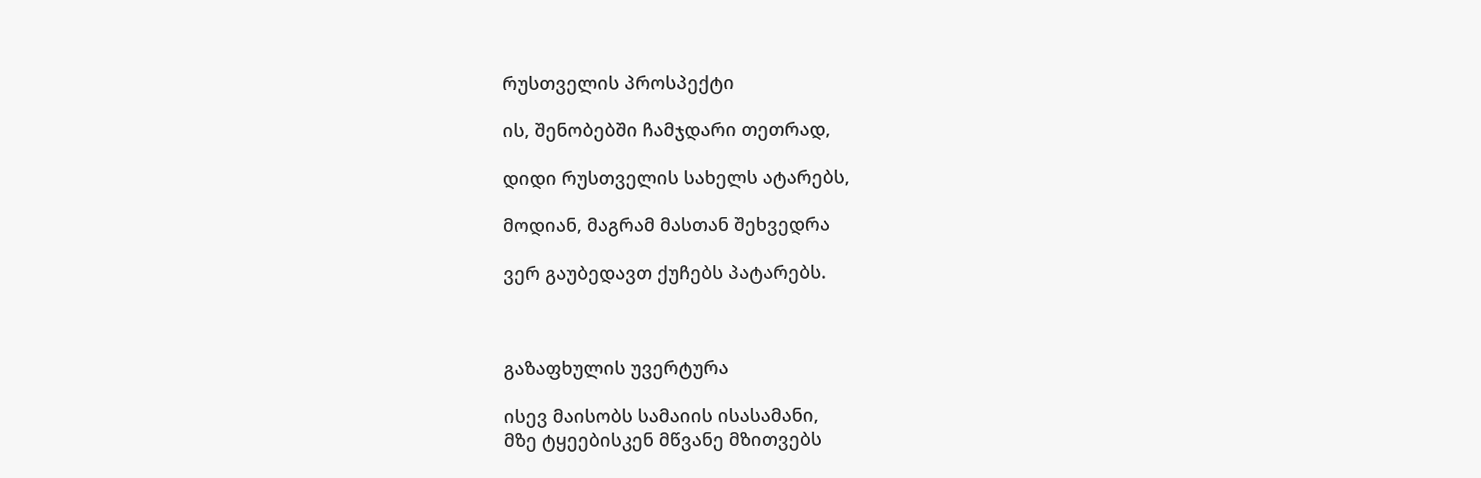რუსთველის პროსპექტი

ის, შენობებში ჩამჯდარი თეთრად,

დიდი რუსთველის სახელს ატარებს,

მოდიან, მაგრამ მასთან შეხვედრა

ვერ გაუბედავთ ქუჩებს პატარებს.



გაზაფხულის უვერტურა

ისევ მაისობს სამაიის ისასამანი,
მზე ტყეებისკენ მწვანე მზითვებს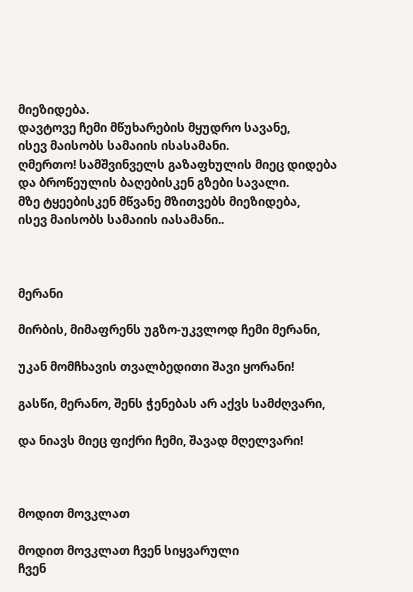მიეზიდება.
დავტოვე ჩემი მწუხარების მყუდრო სავანე,
ისევ მაისობს სამაიის ისასამანი.
ღმერთო! სამშვინველს გაზაფხულის მიეც დიდება
და ბროწეულის ბაღებისკენ გზები სავალი.
მზე ტყეებისკენ მწვანე მზითვებს მიეზიდება,
ისევ მაისობს სამაიის იასამანი..



მერანი

მირბის, მიმაფრენს უგზო-უკვლოდ ჩემი მერანი,

უკან მომჩხავის თვალბედითი შავი ყორანი!

გასწი, მერანო, შენს ჭენებას არ აქვს სამძღვარი,

და ნიავს მიეც ფიქრი ჩემი, შავად მღელვარი!



მოდით მოვკლათ

მოდით მოვკლათ ჩვენ სიყვარული
ჩვენ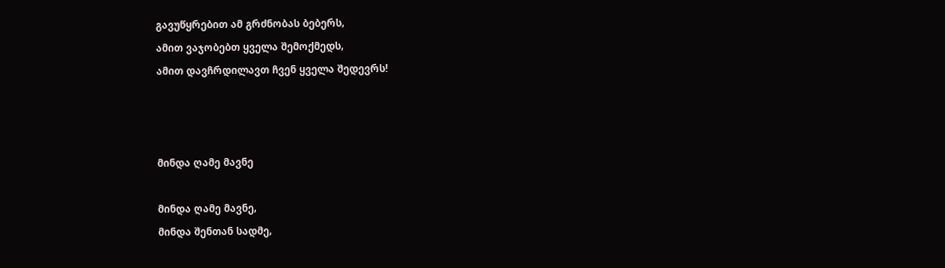გავუწყრებით ამ გრძნობას ბებერს,
ამით ვაჯობებთ ყველა შემოქმედს,
ამით დავჩრდილავთ ჩვენ ყველა შედევრს!



მინდა ღამე მავნე

მინდა ღამე მავნე,
მინდა შენთან სადმე,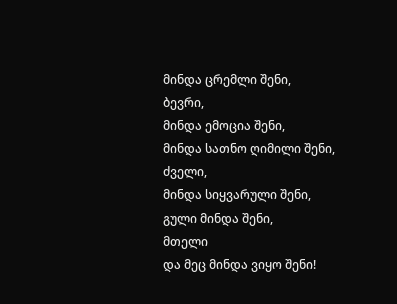მინდა ცრემლი შენი,
ბევრი,
მინდა ემოცია შენი,
მინდა სათნო ღიმილი შენი,
ძველი,
მინდა სიყვარული შენი,
გული მინდა შენი,
მთელი
და მეც მინდა ვიყო შენი!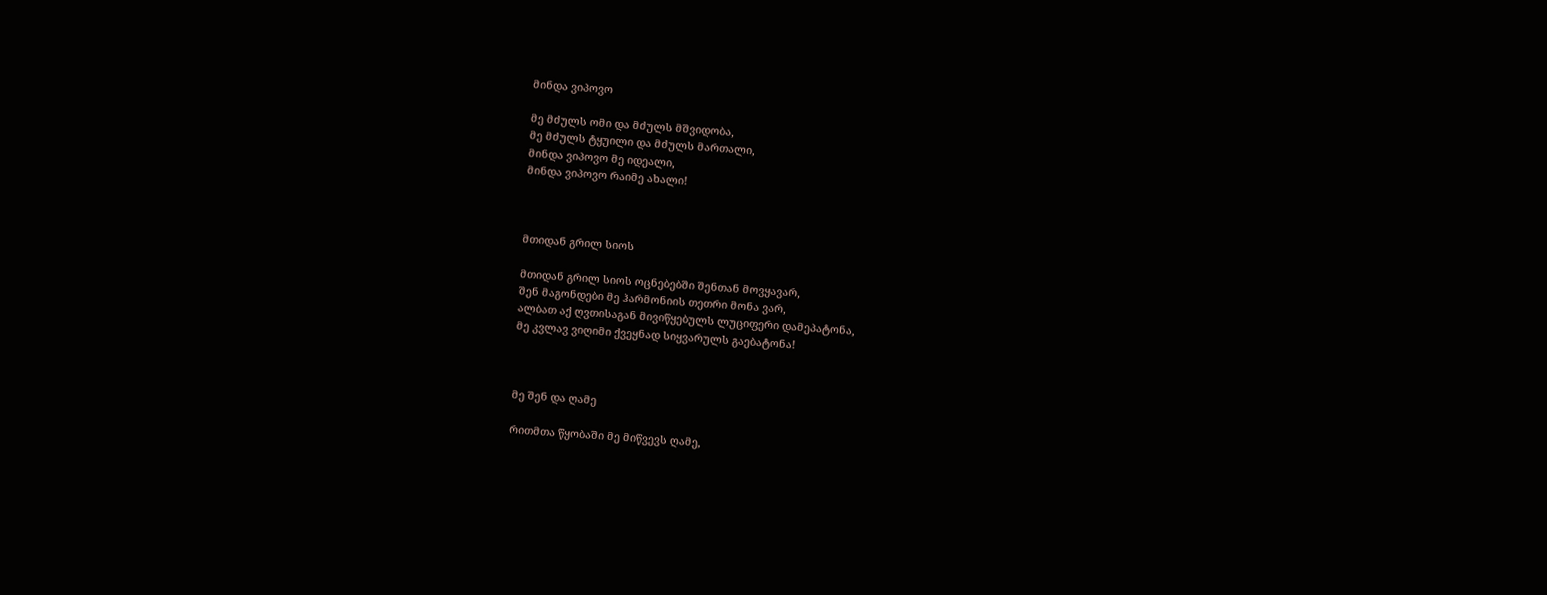მინდა ვიპოვო

მე მძულს ომი და მძულს მშვიდობა,
მე მძულს ტყუილი და მძულს მართალი,
მინდა ვიპოვო მე იდეალი,
მინდა ვიპოვო რაიმე ახალი!



მთიდან გრილ სიოს

მთიდან გრილ სიოს ოცნებებში შენთან მოვყავარ,
შენ მაგონდები მე ჰარმონიის თეთრი მონა ვარ,
ალბათ აქ ღვთისაგან მივიწყებულს ლუციფერი დამეპატონა,
მე კვლავ ვიღიმი ქვეყნად სიყვარულს გაებატონა!



მე შენ და ღამე

რითმთა წყობაში მე მიწვევს ღამე,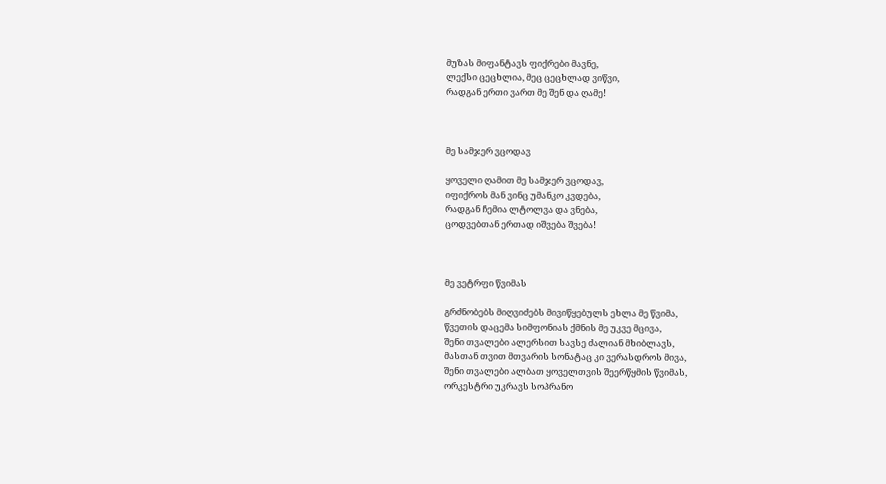მუზას მიფანტავს ფიქრები მავნე,
ლექსი ცეცხლია, მეც ცეცხლად ვიწვი,
რადგან ერთი ვართ მე შენ და ღამე!



მე სამჯერ ვცოდავ

ყოველი ღამით მე სამჯერ ვცოდავ,
იფიქროს მან ვინც უმანკო კვდება,
რადგან ჩემია ლტოლვა და ვნება,
ცოდვებთან ერთად იშვება შვება!



მე ვეტრფი წვიმას

გრძნობებს მიღვიძებს მივიწყებულს ეხლა მე წვიმა,
წვეთის დაცემა სიმფონიას ქმნის მე უკვე მცივა,
შენი თვალები ალერსით სავსე ძალიან მხიბლავს,
მასთან თვით მთვარის სონატაც კი ვერასდროს მივა,
შენი თვალები ალბათ ყოველთვის შეერწყმის წვიმას,
ორკესტრი უკრავს სოპრანო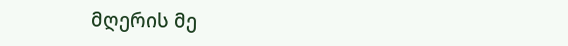მღერის მე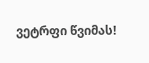ვეტრფი წვიმას!